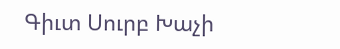Գիւտ Սուրբ Խաչի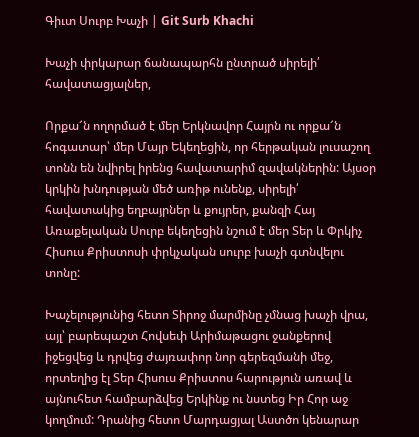Գիւտ Սուրբ Խաչի | Git Surb Khachi

Խաչի փրկարար ճանապարհն ընտրած սիրելի՛ հավատացյալներ,

Որքա՜ն ողորմած է մեր Երկնավոր Հայրն ու որքա՜ն հոգատար՝ մեր Մայր Եկեղեցին, որ հերթական լուսաշող տոնն են նվիրել իրենց հավատարիմ զավակներին: Այսօր կրկին խնդության մեծ առիթ ունենք, սիրելի՛ հավատակից եղբայրներ և քույրեր, քանզի Հայ Առաքելական Սուրբ եկեղեցին նշում է մեր Տեր և Փրկիչ Հիսուս Քրիստոսի փրկչական սուրբ խաչի գտնվելու տոնը:

Խաչելությունից հետո Տիրոջ մարմինը չմնաց խաչի վրա, այլ՝ բարեպաշտ Հովսեփ Արիմաթացու ջանքերով իջեցվեց և դրվեց ժայռափոր նոր գերեզմանի մեջ, որտեղից էլ Տեր Հիսուս Քրիստոս հարություն առավ և այնուհետ համբարձվեց Երկինք ու նստեց Իր Հոր աջ կողմում: Դրանից հետո Մարդացյալ Աստծո կենարար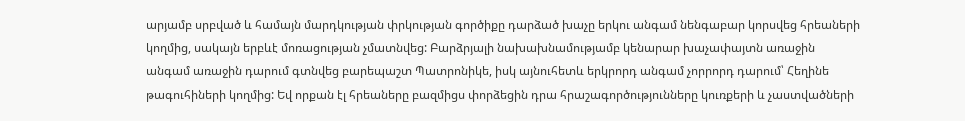արյամբ սրբված և համայն մարդկության փրկության գործիքը դարձած խաչը երկու անգամ նենգաբար կորսվեց հրեաների կողմից, սակայն երբևէ մոռացության չմատնվեց: Բարձրյալի նախախնամությամբ կենարար խաչափայտն առաջին անգամ առաջին դարում գտնվեց բարեպաշտ Պատրոնիկե, իսկ այնուհետև երկրորդ անգամ չորրորդ դարում՝ Հեղինե թագուհիների կողմից: Եվ որքան էլ հրեաները բազմիցս փորձեցին դրա հրաշագործությունները կուռքերի և չաստվածների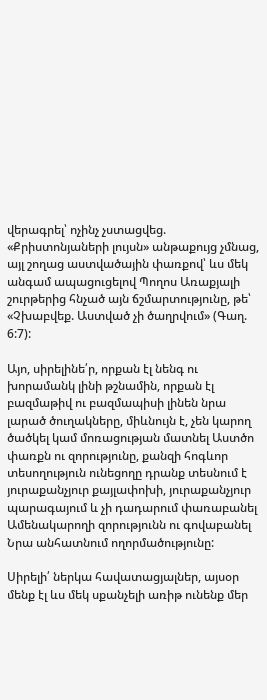վերագրել՝ ոչինչ չստացվեց. «Քրիստոնյաների լույսն» անթաքույց չմնաց, այլ շողաց աստվածային փառքով՝ ևս մեկ անգամ ապացուցելով Պողոս Առաքյալի շուրթերից հնչած այն ճշմարտությունը, թե՝ «Չխաբվեք. Աստված չի ծաղրվում» (Գաղ. 6:7):

Այո, սիրելինե՛ր, որքան էլ նենգ ու խորամանկ լինի թշնամին, որքան էլ բազմաթիվ ու բազմապիսի լինեն նրա լարած ծուղակները, միևնույն է, չեն կարող ծածկել կամ մոռացության մատնել Աստծո փառքն ու զորությունը, քանզի հոգևոր տեսողություն ունեցողը դրանք տեսնում է յուրաքանչյուր քայլափոխի, յուրաքանչյուր պարագայում և չի դադարում փառաբանել Ամենակարողի զորությունն ու գովաբանել Նրա անհատնում ողորմածությունը:

Սիրելի՛ ներկա հավատացյալներ, այսօր մենք էլ ևս մեկ սքանչելի առիթ ունենք մեր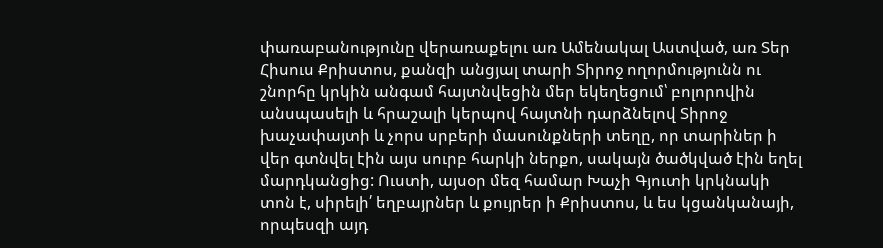փառաբանությունը վերառաքելու առ Ամենակալ Աստված, առ Տեր Հիսուս Քրիստոս, քանզի անցյալ տարի Տիրոջ ողորմությունն ու շնորհը կրկին անգամ հայտնվեցին մեր եկեղեցում՝ բոլորովին անսպասելի և հրաշալի կերպով հայտնի դարձնելով Տիրոջ խաչափայտի և չորս սրբերի մասունքների տեղը, որ տարիներ ի վեր գտնվել էին այս սուրբ հարկի ներքո, սակայն ծածկված էին եղել մարդկանցից: Ուստի, այսօր մեզ համար Խաչի Գյուտի կրկնակի տոն է, սիրելի՛ եղբայրներ և քույրեր ի Քրիստոս, և ես կցանկանայի, որպեսզի այդ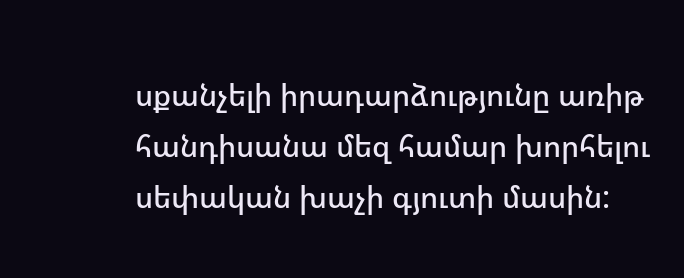սքանչելի իրադարձությունը առիթ հանդիսանա մեզ համար խորհելու սեփական խաչի գյուտի մասին: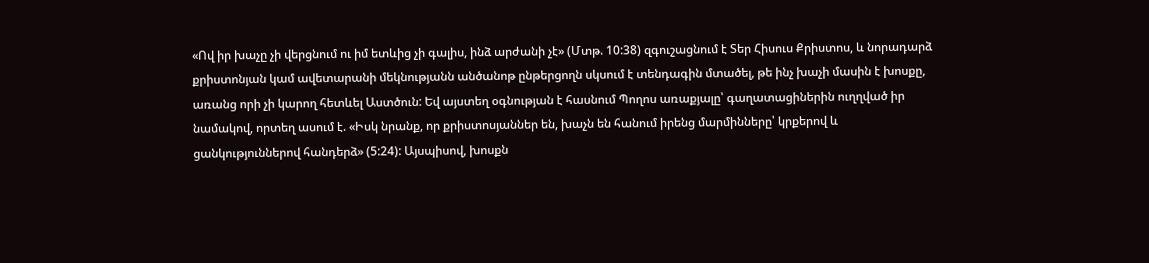«Ով իր խաչը չի վերցնում ու իմ ետևից չի գալիս, ինձ արժանի չէ» (Մտթ. 10:38) զգուշացնում է Տեր Հիսուս Քրիստոս, և նորադարձ քրիստոնյան կամ ավետարանի մեկնությանն անծանոթ ընթերցողն սկսում է տենդագին մտածել, թե ինչ խաչի մասին է խոսքը, առանց որի չի կարող հետևել Աստծուն: Եվ այստեղ օգնության է հասնում Պողոս առաքյալը՝ գաղատացիներին ուղղված իր նամակով, որտեղ ասում է. «Իսկ նրանք, որ քրիստոսյաններ են, խաչն են հանում իրենց մարմինները՝ կրքերով և ցանկություններով հանդերձ» (5:24): Այսպիսով, խոսքն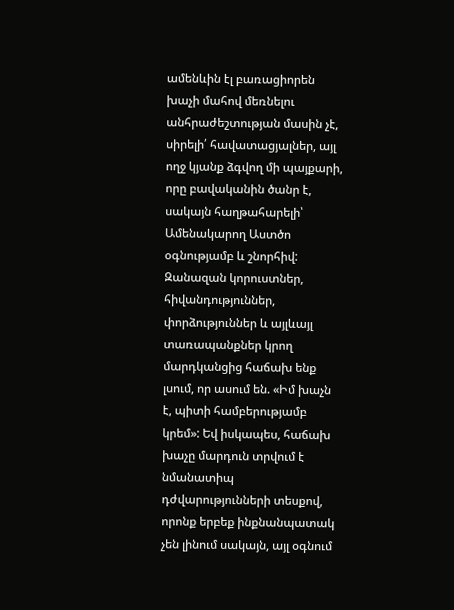ամենևին էլ բառացիորեն խաչի մահով մեռնելու անհրաժեշտության մասին չէ, սիրելի՛ հավատացյալներ, այլ ողջ կյանք ձգվող մի պայքարի, որը բավականին ծանր է, սակայն հաղթահարելի՝ Ամենակարող Աստծո օգնությամբ և շնորհիվ: Զանազան կորուստներ, հիվանդություններ, փորձություններ և այլևայլ տառապանքներ կրող մարդկանցից հաճախ ենք լսում, որ ասում են. «Իմ խաչն է, պիտի համբերությամբ կրեմ»: Եվ իսկապես, հաճախ խաչը մարդուն տրվում է նմանատիպ դժվարությունների տեսքով, որոնք երբեք ինքնանպատակ չեն լինում սակայն, այլ օգնում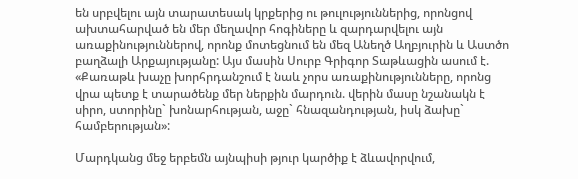են սրբվելու այն տարատեսակ կրքերից ու թուլություններից, որոնցով ախտահարված են մեր մեղավոր հոգիները և զարդարվելու այն առաքինություններով, որոնք մոտեցնում են մեզ Անեղծ Աղբյուրին և Աստծո բաղձալի Արքայությանը: Այս մասին Սուրբ Գրիգոր Տաթևացին ասում է. «Քառաթև խաչը խորհրդանշում է նաև չորս առաքինությունները, որոնց վրա պետք է տարածենք մեր ներքին մարդուն. վերին մասը նշանակն է սիրո, ստորինը` խոնարհության, աջը` հնազանդության, իսկ ձախը` համբերության»:

Մարդկանց մեջ երբեմն այնպիսի թյուր կարծիք է ձևավորվում,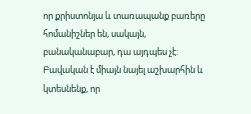որ քրիստոնյա և տառապանք բառերը հոմանիշներ են, սակայն, բանականաբար, դա այդպես չէ: Բավական է միայն նայել աշխարհին և կտեսնենք, որ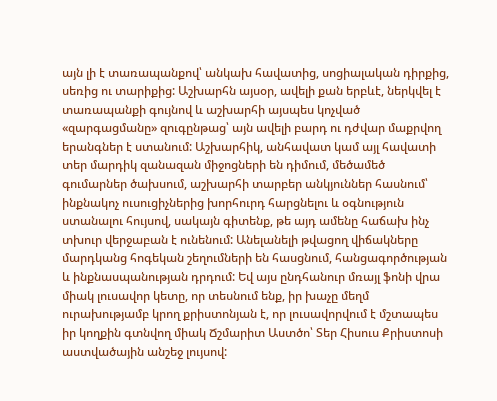այն լի է տառապանքով՝ անկախ հավատից, սոցիալական դիրքից, սեռից ու տարիքից: Աշխարհն այսօր, ավելի քան երբևէ, ներկվել է տառապանքի գույնով և աշխարհի այսպես կոչված «զարգացմանը» զուգընթաց՝ այն ավելի բարդ ու դժվար մաքրվող երանգներ է ստանում: Աշխարհիկ, անհավատ կամ այլ հավատի տեր մարդիկ զանազան միջոցների են դիմում, մեծամեծ գումարներ ծախսում, աշխարհի տարբեր անկյուններ հասնում՝ ինքնակոչ ուսուցիչներից խորհուրդ հարցնելու և օգնություն ստանալու հույսով, սակայն գիտենք, թե այդ ամենը հաճախ ինչ տխուր վերջաբան է ունենում: Անելանելի թվացող վիճակները մարդկանց հոգեկան շեղումների են հասցնում, հանցագործության և ինքնասպանության դրդում: Եվ այս ընդհանուր մռայլ ֆոնի վրա միակ լուսավոր կետը, որ տեսնում ենք, իր խաչը մեղմ ուրախությամբ կրող քրիստոնյան է, որ լուսավորվում է մշտապես իր կողքին գտնվող միակ Ճշմարիտ Աստծո՝ Տեր Հիսուս Քրիստոսի աստվածային անշեջ լույսով: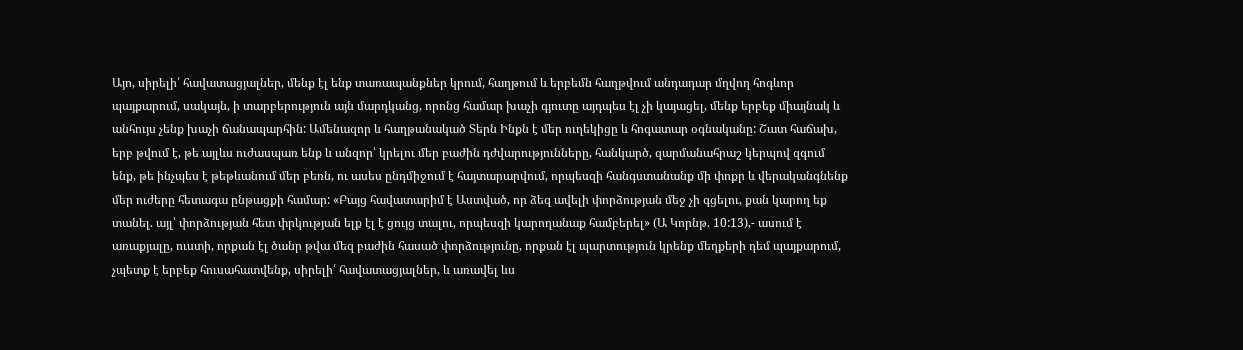Այո, սիրելի՛ հավատացյալներ, մենք էլ ենք տառապանքներ կրում, հաղթում և երբեմն հաղթվում անդադար մղվող հոգևոր պայքարում, սակայն, ի տարբերություն այն մարդկանց, որոնց համար խաչի գյուտը այդպես էլ չի կայացել, մենք երբեք միայնակ և անհույս չենք խաչի ճանապարհին: Ամենազոր և հաղթանակած Տերն Ինքն է մեր ուղեկիցը և հոգատար օգնականը: Շատ հաճախ, երբ թվում է, թե այլևս ուժասպառ ենք և անզոր՝ կրելու մեր բաժին դժվարությունները, հանկարծ, զարմանահրաշ կերպով զգում ենք, թե ինչպես է թեթևանում մեր բեռն, ու ասես ընդմիջում է հայտարարվում, որպեսզի հանգստանանք մի փոքր և վերականգնենք մեր ուժերը հետագա ընթացքի համար: «Բայց հավատարիմ է Աստված, որ ձեզ ավելի փորձության մեջ չի գցելու, քան կարող եք տանել. այլ՝ փորձության հետ փրկության ելք էլ է ցույց տալու, որպեսզի կարողանաք համբերել» (Ա Կորնթ. 10:13),- ասում է առաքյալը, ուստի, որքան էլ ծանր թվա մեզ բաժին հասած փորձությունը, որքան էլ պարտություն կրենք մեղքերի դեմ պայքարում, չպետք է երբեք հուսահատվենք, սիրելի՛ հավատացյալներ, և առավել ևս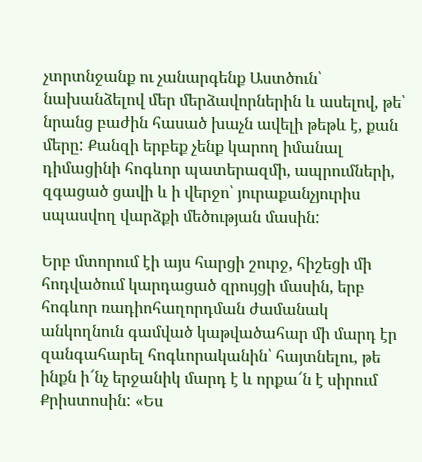չտրտնջանք ու չանարգենք Աստծուն՝ նախանձելով մեր մերձավորներին և ասելով, թե՝ նրանց բաժին հասած խաչն ավելի թեթև է, քան մերը: Քանզի երբեք չենք կարող իմանալ դիմացինի հոգևոր պատերազմի, ապրումների, զգացած ցավի և ի վերջո՝ յուրաքանչյուրիս սպասվող վարձքի մեծության մասին:

Երբ մտորում էի այս հարցի շուրջ, հիշեցի մի հոդվածում կարդացած զրույցի մասին, երբ հոգևոր ռադիոհաղորդման ժամանակ անկողնուն գամված կաթվածահար մի մարդ էր զանգահարել հոգևորականին՝ հայտնելու, թե ինքն ի՜նչ երջանիկ մարդ է և որքա՜ն է սիրում Քրիստոսին: «Ես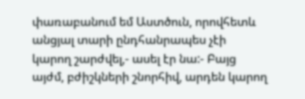փառաբանում եմ Աստծուն, որովհետև անցյալ տարի ընդհանրապես չէի կարող շարժվել,- ասել էր նա:- Բայց այժմ, բժիշկների շնորհիվ, արդեն կարող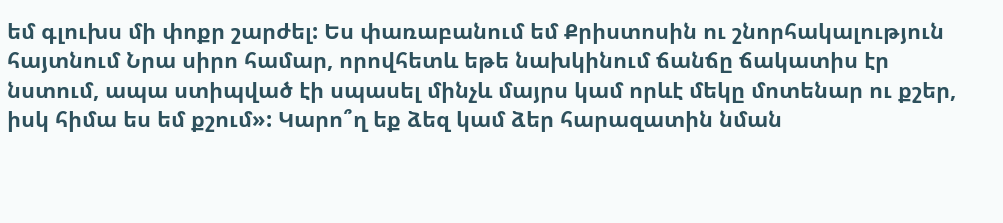եմ գլուխս մի փոքր շարժել: Ես փառաբանում եմ Քրիստոսին ու շնորհակալություն հայտնում Նրա սիրո համար, որովհետև եթե նախկինում ճանճը ճակատիս էր նստում, ապա ստիպված էի սպասել մինչև մայրս կամ որևէ մեկը մոտենար ու քշեր, իսկ հիմա ես եմ քշում»: Կարո՞ղ եք ձեզ կամ ձեր հարազատին նման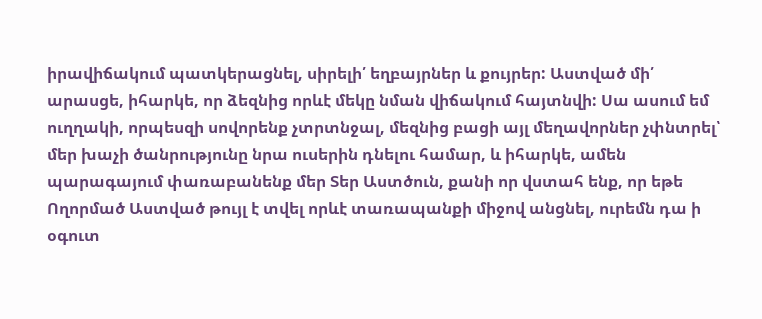իրավիճակում պատկերացնել, սիրելի՛ եղբայրներ և քույրեր: Աստված մի՛ արասցե, իհարկե, որ ձեզնից որևէ մեկը նման վիճակում հայտնվի: Սա ասում եմ ուղղակի, որպեսզի սովորենք չտրտնջալ, մեզնից բացի այլ մեղավորներ չփնտրել՝ մեր խաչի ծանրությունը նրա ուսերին դնելու համար, և իհարկե, ամեն պարագայում փառաբանենք մեր Տեր Աստծուն, քանի որ վստահ ենք, որ եթե Ողորմած Աստված թույլ է տվել որևէ տառապանքի միջով անցնել, ուրեմն դա ի օգուտ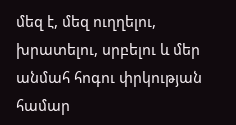մեզ է, մեզ ուղղելու, խրատելու, սրբելու և մեր անմահ հոգու փրկության համար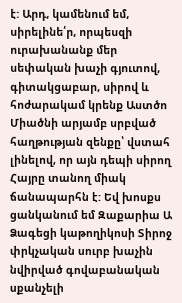է: Արդ, կամենում եմ, սիրելինե՛ր, որպեսզի ուրախանանք մեր սեփական խաչի գյուտով, գիտակցաբար, սիրով և հոժարակամ կրենք Աստծո Միածնի արյամբ սրբված հաղթության զենքը՝ վստահ լինելով, որ այն դեպի սիրող Հայրը տանող միակ ճանապարհն է: Եվ խոսքս ցանկանում եմ Զաքարիա Ա Ձագեցի կաթողիկոսի Տիրոջ փրկչական սուրբ խաչին նվիրված գովաբանական սքանչելի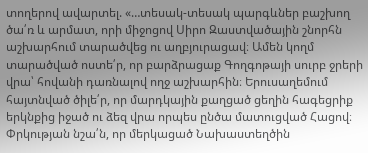տողերով ավարտել. «…տեսակ-տեսակ պարգևներ բաշխող ծա՛ռ և արմատ, որի միջոցով Սիրո Զաստվածային շնորհն աշխարհում տարածվեց ու աղբյուրացավ։ Ամեն կողմ տարածված ոստե՛ր, որ բարձրացաք Գողգոթայի սուրբ ջրերի վրա՝ հովանի դառնալով ողջ աշխարհին։ Երուսաղեմում հայտնված ծիլե՛ր, որ մարդկային քաղցած ցեղին հագեցրիք երկնքից իջած ու ձեզ վրա որպես ընծա մատուցված Հացով։ Փրկության նշա՛ն, որ մերկացած Նախաստեղծին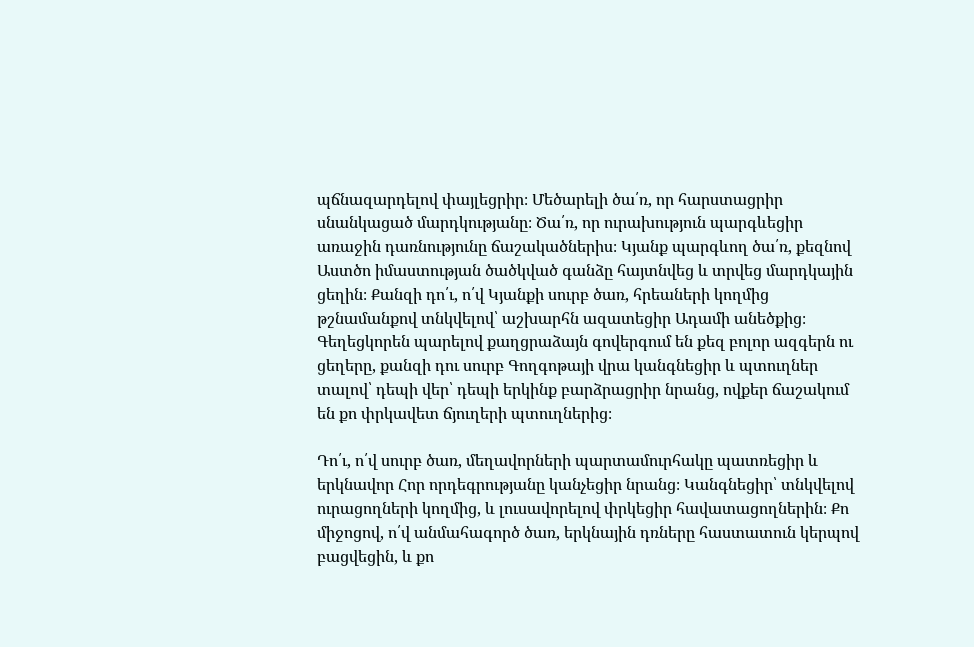պճնազարդելով փայլեցրիր։ Մեծարելի ծա՛ռ, որ հարստացրիր սնանկացած մարդկությանը։ Ծա՛ռ, որ ուրախություն պարգևեցիր առաջին դառնությունը ճաշակածներիս։ Կյանք պարգևող ծա՛ռ, քեզնով Աստծո իմաստության ծածկված գանձը հայտնվեց և տրվեց մարդկային ցեղին։ Քանզի դո՛ւ, ո՛վ Կյանքի սուրբ ծառ, հրեաների կողմից թշնամանքով տնկվելով՝ աշխարհն ազատեցիր Ադամի անեծքից։ Գեղեցկորեն պարելով քաղցրաձայն գովերգում են քեզ բոլոր ազգերն ու ցեղերը, քանզի դու սուրբ Գողգոթայի վրա կանգնեցիր և պտուղներ տալով՝ դեպի վեր՝ դեպի երկինք բարձրացրիր նրանց, ովքեր ճաշակում են քո փրկավետ ճյուղերի պտուղներից։

Դո՛ւ, ո՛վ սուրբ ծառ, մեղավորների պարտամուրհակը պատռեցիր և երկնավոր Հոր որդեգրությանը կանչեցիր նրանց։ Կանգնեցիր՝ տնկվելով ուրացողների կողմից, և լուսավորելով փրկեցիր հավատացողներին։ Քո միջոցով, ո՛վ անմահագործ ծառ, երկնային դռները հաստատուն կերպով բացվեցին, և քո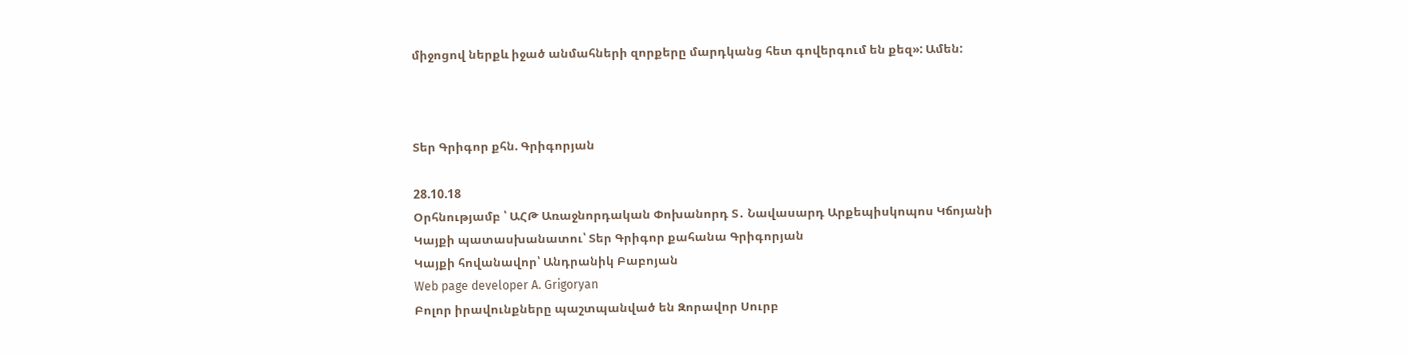միջոցով ներքև իջած անմահների զորքերը մարդկանց հետ գովերգում են քեզ»: Ամեն:



Տեր Գրիգոր քհն. Գրիգորյան

28.10.18
Օրհնությամբ ՝ ԱՀԹ Առաջնորդական Փոխանորդ Տ․ Նավասարդ Արքեպիսկոպոս Կճոյանի
Կայքի պատասխանատու՝ Տեր Գրիգոր քահանա Գրիգորյան
Կայքի հովանավոր՝ Անդրանիկ Բաբոյան
Web page developer A. Grigoryan
Բոլոր իրավունքները պաշտպանված են Զորավոր Սուրբ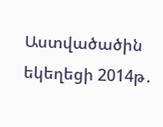Աստվածածին եկեղեցի 2014թ․